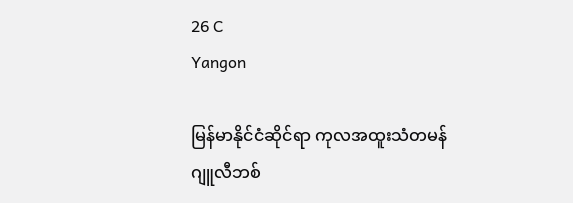26 C
Yangon

မြန်မာနိုင်ငံဆိုင်ရာ ကုလအထူးသံတမန် ဂျူလီဘစ်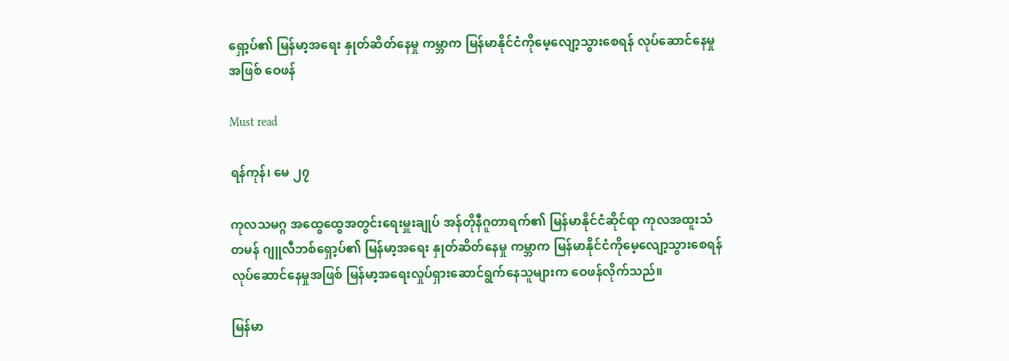ရှော့ပ်၏ မြန်မာ့အရေး နှုတ်ဆိတ်နေမှု ကမ္ဘာက မြန်မာနိုင်ငံကိုမေ့လျော့သွားစေရန် လုပ်ဆောင်နေမှုအဖြစ် ဝေဖန်

Must read

ရန်ကုန်၊ မေ ၂၇

ကုလသမဂ္ဂ အထွေထွေအတွင်းရေးမှူးချုပ် အန်တိုနီဂူတာရက်၏ မြန်မာနိုင်ငံဆိုင်ရာ ကုလအထူးသံတမန် ဂျူလီဘစ်ရှော့ပ်၏ မြန်မာ့အရေး နှုတ်ဆိတ်နေမှု ကမ္ဘာက မြန်မာနိုင်ငံကိုမေ့လျော့သွားစေရန် လုပ်ဆောင်နေမှုအဖြစ် မြန်မာ့အရေးလှုပ်ရှားဆောင်ရွက်နေသူများက ဝေဖန်လိုက်သည်။

မြန်မာ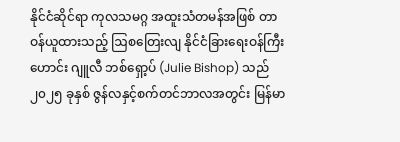နိုင်ငံဆိုင်ရာ ကုလသမဂ္ဂ အထူးသံတမန်အဖြစ် တာဝန်ယူထားသည့် ဩစတြေးလျ နိုင်ငံခြားရေးဝန်ကြီးဟောင်း ဂျူလီ ဘစ်ရှော့ပ် (Julie Bishop) သည် ၂၀၂၅ ခုနှစ် ဇွန်လနှင့်စက်တင်ဘာလအတွင်း မြန်မာ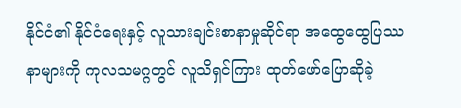နိုင်ငံ၏ နိုင်ငံရေးနှင့် လူသားချင်းစာနာမှုဆိုင်ရာ အထွေထွေပြဿနာများကို ကုလသမဂ္ဂတွင် လူသိရှင်ကြား ထုတ်ဖော်ပြောဆိုခဲ့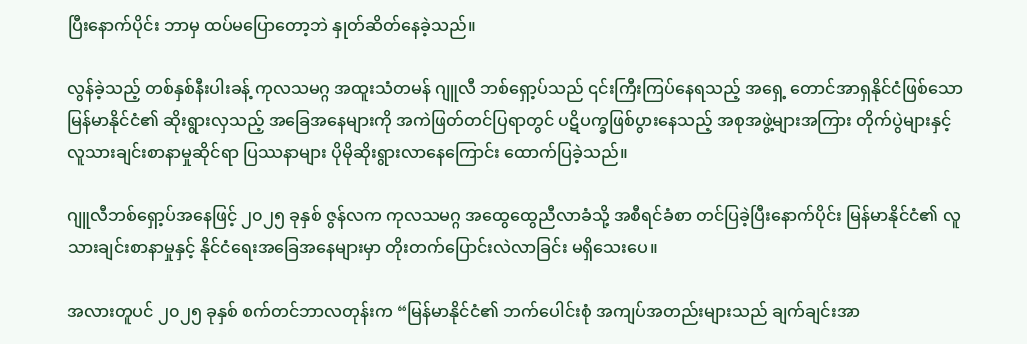ပြီးနောက်ပိုင်း ဘာမှ ထပ်မပြောတော့ဘဲ နှုတ်ဆိတ်နေခဲ့သည်။

လွန်ခဲ့သည့် တစ်နှစ်နီးပါးခန့် ကုလသမဂ္ဂ အထူးသံတမန် ဂျူလီ ဘစ်ရှော့ပ်သည် ၎င်းကြီးကြပ်နေရသည့် အရှေ့ တောင်အာရှနိုင်ငံဖြစ်သော မြန်မာနိုင်ငံ၏ ဆိုးရွားလှသည့် အခြေအနေများကို အကဲဖြတ်တင်ပြရာတွင် ပဋိပက္ခဖြစ်ပွားနေသည့် အစုအဖွဲ့များအကြား တိုက်ပွဲများနှင့် လူသားချင်းစာနာမှုဆိုင်ရာ ပြဿနာများ ပိုမိုဆိုးရွားလာနေကြောင်း ထောက်ပြခဲ့သည်။

ဂျူလီဘစ်ရှော့ပ်အနေဖြင့် ၂၀၂၅ ခုနှစ် ဇွန်လက ကုလသမဂ္ဂ အထွေထွေညီလာခံသို့ အစီရင်ခံစာ တင်ပြခဲ့ပြီးနောက်ပိုင်း မြန်မာနိုင်ငံ၏ လူသားချင်းစာနာမှုနှင့် နိုင်ငံရေးအခြေအနေများမှာ တိုးတက်ပြောင်းလဲလာခြင်း မရှိသေးပေ။

အလားတူပင် ၂၀၂၅ ခုနှစ် စက်တင်ဘာလတုန်းက “မြန်မာနိုင်ငံ၏ ဘက်ပေါင်းစုံ အကျပ်အတည်းများသည် ချက်ချင်းအာ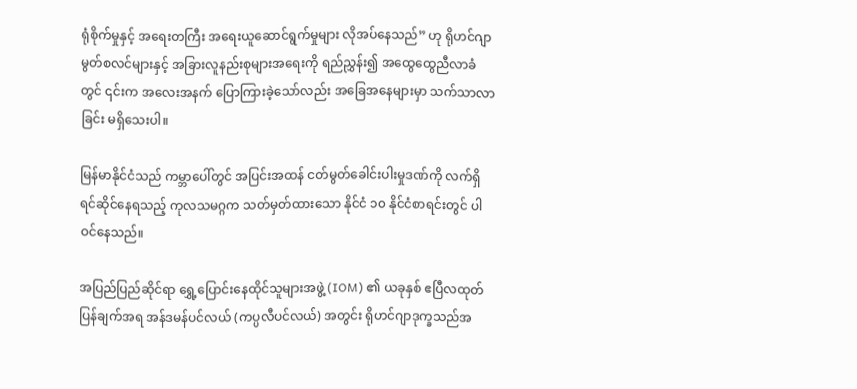ရုံစိုက်မှုနှင့် အရေးတကြီး အရေးယူဆောင်ရွက်မှုများ လိုအပ်နေသည်” ဟု ရိုဟင်ဂျာမွတ်စလင်များနှင့် အခြားလူနည်းစုများအရေးကို ရည်ညွှန်း၍ အထွေထွေညီလာခံတွင် ၎င်းက အလေးအနက် ပြောကြားခဲ့သော်လည်း အခြေအနေများမှာ သက်သာလာခြင်း မရှိသေးပါ။

မြန်မာနိုင်ငံသည် ကမ္ဘာပေါ်တွင် အပြင်းအထန် ငတ်မွတ်ခေါင်းပါးမှုဒဏ်ကို လက်ရှိရင်ဆိုင်နေရသည့် ကုလသမဂ္ဂက သတ်မှတ်ထားသော နိုင်ငံ ၁၀ နိုင်ငံစာရင်းတွင် ပါဝင်နေသည်။

အပြည်ပြည်ဆိုင်ရာ ရွှေ့ပြောင်းနေထိုင်သူများအဖွဲ့ (IOM) ၏ ယခုနှစ် ဧပြီလထုတ်ပြန်ချက်အရ အန်ဒမန်ပင်လယ် (ကပ္ပလီပင်လယ်) အတွင်း ရိုဟင်ဂျာဒုက္ခသည်အ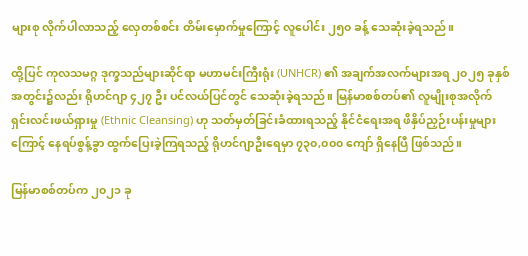များစု လိုက်ပါလာသည့် လှေတစ်စင်း တိမ်းမှောက်မှုကြောင့် လူပေါင်း ၂၅၀ ခန့် သေဆုံးခဲ့ရသည်။

ထို့ပြင် ကုလသမဂ္ဂ ဒုက္ခသည်များဆိုင်ရာ မဟာမင်းကြီးရုံး (UNHCR) ၏ အချက်အလက်များအရ ၂၀၂၅ ခုနှစ်အတွင်း၌လည်း ရိုဟင်ဂျာ ၄၂၇ ဦး ပင်လယ်ပြင်တွင် သေဆုံးခဲ့ရသည်။ မြန်မာစစ်တပ်၏ လူမျိုးစုအလိုက် ရှင်းလင်းဖယ်ရှားမှု (Ethnic Cleansing) ဟု သတ်မှတ်ခြင်းခံထားရသည့် နိုင်ငံရေးအရ ဖိနှိပ်ညှဉ်းပန်းမှုများကြောင့် နေရပ်စွန့်ခွာ ထွက်ပြေးခဲ့ကြရသည့် ရိုဟင်ဂျာဦးရေမှာ ၇၃၀,၀၀၀ ကျော် ရှိနေပြီ ဖြစ်သည်။

မြန်မာစစ်တပ်က ၂၀၂၁ ခု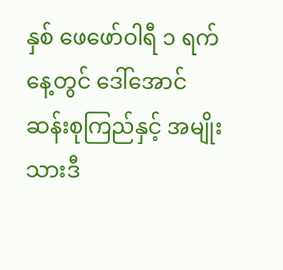နှစ် ဖေဖော်ဝါရီ ၁ ရက်နေ့တွင် ဒေါ်အောင်ဆန်းစုကြည်နှင့် အမျိုးသားဒီ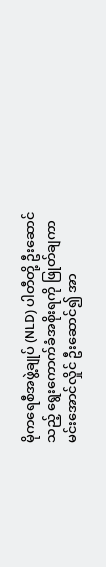မိုကရေစီအဖွဲ့ချုပ် (NLD) ပါတီတို့ ဦးဆောင်သည့် ရွေးကောက်ခံအစိုးရကို ဖြုတ်ချကာ မင်းအောင်လှိုင် ဦးဆောင်၍ အာ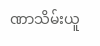ဏာသိမ်းယူ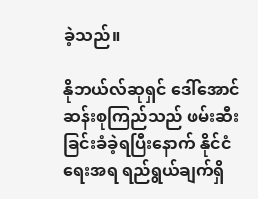ခဲ့သည်။

နိုဘယ်လ်ဆုရှင် ဒေါ်အောင်ဆန်းစုကြည်သည် ဖမ်းဆီးခြင်းခံခဲ့ရပြီးနောက် နိုင်ငံရေးအရ ရည်ရွယ်ချက်ရှိ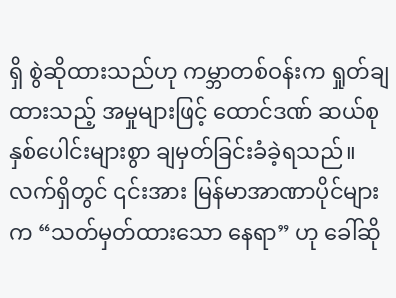ရှိ စွဲဆိုထားသည်ဟု ကမ္ဘာတစ်ဝန်းက ရှုတ်ချထားသည့် အမှုများဖြင့် ထောင်ဒဏ် ဆယ်စုနှစ်ပေါင်းများစွာ ချမှတ်ခြင်းခံခဲ့ရသည်။ လက်ရှိတွင် ၎င်းအား မြန်မာအာဏာပိုင်များက “သတ်မှတ်ထားသော နေရာ” ဟု ခေါ်ဆို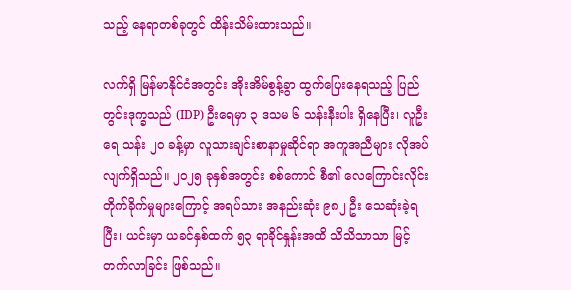သည့် နေရာတစ်ခုတွင် ထိန်းသိမ်းထားသည်။

လက်ရှိ မြန်မာနိုင်ငံအတွင်း အိုးအိမ်စွန့်ခွာ ထွက်ပြေးနေရသည့် ပြည်တွင်းဒုက္ခသည် (IDP) ဦးရေမှာ ၃ ဒသမ ၆ သန်းနီးပါး ရှိနေပြီး၊ လူဦးရေ သန်း ၂၀ ခန့်မှာ လူသားချင်းစာနာမှုဆိုင်ရာ အကူအညီများ လိုအပ်လျက်ရှိသည်။ ၂၀၂၅ ခုနှစ်အတွင်း စစ်ကောင် စီ၏ လေကြောင်းလိုင်း တိုက်ခိုက်မှုများကြောင့် အရပ်သား အနည်းဆုံး ၉၈၂ ဦး သေဆုံးခဲ့ရပြီး၊ ယင်းမှာ ယခင်နှစ်ထက် ၅၃ ရာခိုင်နှုန်းအထိ သိသိသာသာ မြင့်တက်လာခြင်း ဖြစ်သည်။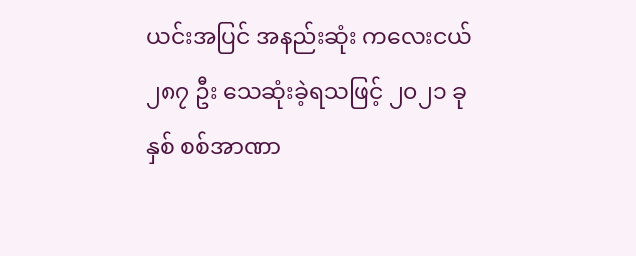ယင်းအပြင် အနည်းဆုံး ကလေးငယ် ၂၈၇ ဦး သေဆုံးခဲ့ရသဖြင့် ၂၀၂၁ ခုနှစ် စစ်အာဏာ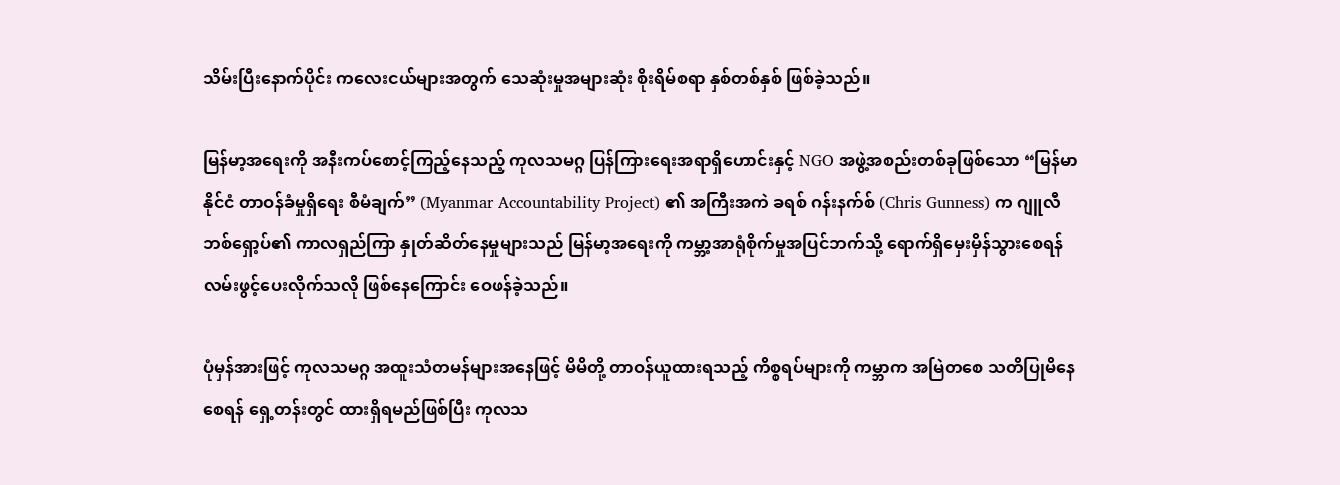သိမ်းပြီးနောက်ပိုင်း ကလေးငယ်များအတွက် သေဆုံးမှုအများဆုံး စိုးရိမ်စရာ နှစ်တစ်နှစ် ဖြစ်ခဲ့သည်။

မြန်မာ့အရေးကို အနီးကပ်စောင့်ကြည့်နေသည့် ကုလသမဂ္ဂ ပြန်ကြားရေးအရာရှိဟောင်းနှင့် NGO အဖွဲ့အစည်းတစ်ခုဖြစ်သော “မြန်မာနိုင်ငံ တာဝန်ခံမှုရှိရေး စီမံချက်” (Myanmar Accountability Project) ၏ အကြီးအကဲ ခရစ် ဂန်းနက်စ် (Chris Gunness) က ဂျူလီ ဘစ်ရှော့ပ်၏ ကာလရှည်ကြာ နှုတ်ဆိတ်နေမှုများသည် မြန်မာ့အရေးကို ကမ္ဘာ့အာရုံစိုက်မှုအပြင်ဘက်သို့ ရောက်ရှိမှေးမှိန်သွားစေရန် လမ်းဖွင့်ပေးလိုက်သလို ဖြစ်နေကြောင်း ဝေဖန်ခဲ့သည်။

ပုံမှန်အားဖြင့် ကုလသမဂ္ဂ အထူးသံတမန်များအနေဖြင့် မိမိတို့ တာဝန်ယူထားရသည့် ကိစ္စရပ်များကို ကမ္ဘာက အမြဲတစေ သတိပြုမိနေစေရန် ရှေ့တန်းတွင် ထားရှိရမည်ဖြစ်ပြီး ကုလသ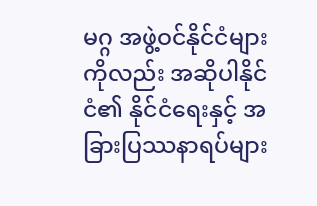မဂ္ဂ အဖွဲ့ဝင်နိုင်ငံများကိုလည်း အဆိုပါနိုင်ငံ၏ နိုင်ငံရေးနှင့် အခြားပြဿနာရပ်များ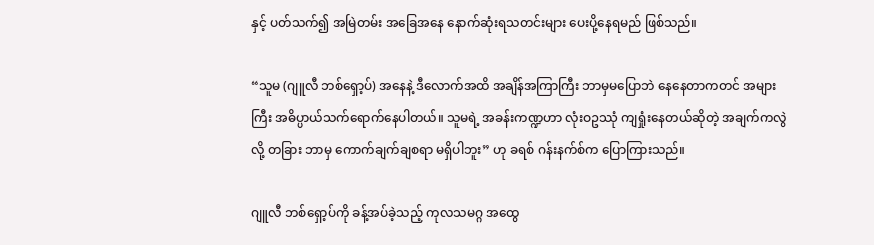နှင့် ပတ်သက်၍ အမြဲတမ်း အခြေအနေ နောက်ဆုံးရသတင်းများ ပေးပို့နေရမည် ဖြစ်သည်။

“သူမ (ဂျူလီ ဘစ်ရှော့ပ်) အနေနဲ့ ဒီလောက်အထိ အချိန်အကြာကြီး ဘာမှမပြောဘဲ နေနေတာကတင် အများကြီး အဓိပ္ပာယ်သက်ရောက်နေပါတယ်။ သူမရဲ့ အခန်းကဏ္ဍဟာ လုံးဝဥဿုံ ကျရှုံးနေတယ်ဆိုတဲ့ အချက်ကလွဲလို့ တခြား ဘာမှ ကောက်ချက်ချစရာ မရှိပါဘူး” ဟု ခရစ် ဂန်းနက်စ်က ပြောကြားသည်။

ဂျူလီ ဘစ်ရှော့ပ်ကို ခန့်အပ်ခဲ့သည့် ကုလသမဂ္ဂ အထွေ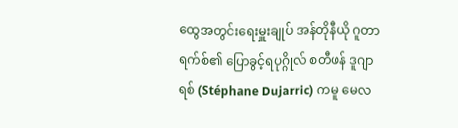ထွေအတွင်းရေးမှူးချုပ် အန်တိုနီယို ဂူတာရက်စ်၏ ပြောခွင့်ရပုဂ္ဂိုလ် စတီဖန် ဒူဂျာရစ် (Stéphane Dujarric) ကမူ မေလ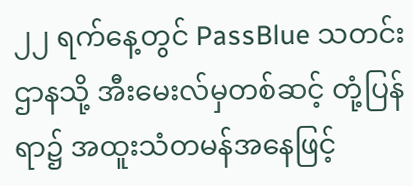၂၂ ရက်နေ့တွင် PassBlue သတင်းဌာနသို့ အီးမေးလ်မှတစ်ဆင့် တုံ့ပြန်ရာ၌ အထူးသံတမန်အနေဖြင့်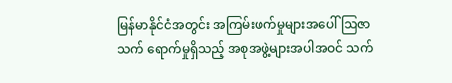မြန်မာနိုင်ငံအတွင်း အကြမ်းဖက်မှုများအပေါ် ဩဇာသက် ရောက်မှုရှိသည့် အစုအဖွဲ့များအပါအဝင် သက်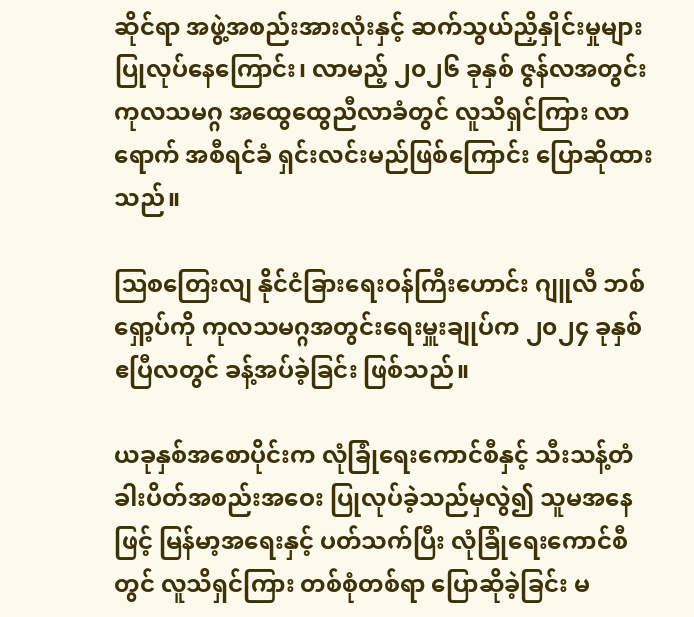ဆိုင်ရာ အဖွဲ့အစည်းအားလုံးနှင့် ဆက်သွယ်ညှိနှိုင်းမှုများ ပြုလုပ်နေကြောင်း၊ လာမည့် ၂၀၂၆ ခုနှစ် ဇွန်လအတွင်း ကုလသမဂ္ဂ အထွေထွေညီလာခံတွင် လူသိရှင်ကြား လာရောက် အစီရင်ခံ ရှင်းလင်းမည်ဖြစ်ကြောင်း ပြောဆိုထားသည်။

ဩစတြေးလျ နိုင်ငံခြားရေးဝန်ကြီးဟောင်း ဂျူလီ ဘစ်ရှော့ပ်ကို ကုလသမဂ္ဂအတွင်းရေးမှူးချုပ်က ၂၀၂၄ ခုနှစ် ဧပြီလတွင် ခန့်အပ်ခဲ့ခြင်း ဖြစ်သည်။

ယခုနှစ်အစောပိုင်းက လုံခြုံရေးကောင်စီနှင့် သီးသန့်တံခါးပိတ်အစည်းအဝေး ပြုလုပ်ခဲ့သည်မှလွဲ၍ သူမအနေ ဖြင့် မြန်မာ့အရေးနှင့် ပတ်သက်ပြီး လုံခြုံရေးကောင်စီတွင် လူသိရှင်ကြား တစ်စုံတစ်ရာ ပြောဆိုခဲ့ခြင်း မ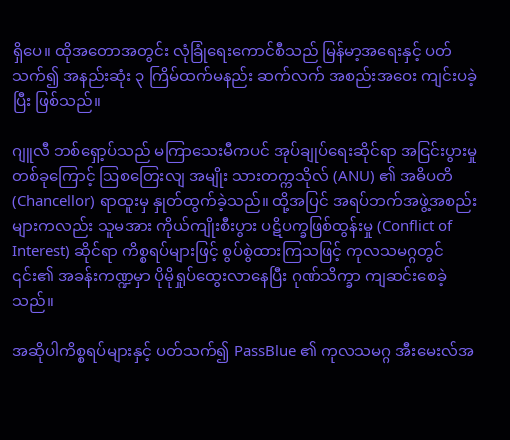ရှိပေ။ ထိုအတောအတွင်း လုံခြုံရေးကောင်စီသည် မြန်မာ့အရေးနှင့် ပတ်သက်၍ အနည်းဆုံး ၃ ကြိမ်ထက်မနည်း ဆက်လက် အစည်းအဝေး ကျင်းပခဲ့ပြီး ဖြစ်သည်။

ဂျူလီ ဘစ်ရှော့ပ်သည် မကြာသေးမီကပင် အုပ်ချုပ်ရေးဆိုင်ရာ အငြင်းပွားမှုတစ်ခုကြောင့် ဩစတြေးလျ အမျိုး သားတက္ကသိုလ် (ANU) ၏ အဓိပတိ (Chancellor) ရာထူးမှ နှုတ်ထွက်ခဲ့သည်။ ထို့အပြင် အရပ်ဘက်အဖွဲ့အစည်းများကလည်း သူမအား ကိုယ်ကျိုးစီးပွား ပဋိပက္ခဖြစ်ထွန်းမှု (Conflict of Interest) ဆိုင်ရာ ကိစ္စရပ်များဖြင့် စွပ်စွဲထားကြသဖြင့် ကုလသမဂ္ဂတွင် ၎င်း၏ အခန်းကဏ္ဍမှာ ပိုမိုရှုပ်ထွေးလာနေပြီး ဂုဏ်သိက္ခာ ကျဆင်းစေခဲ့သည်။

အဆိုပါကိစ္စရပ်များနှင့် ပတ်သက်၍ PassBlue ၏ ကုလသမဂ္ဂ အီးမေးလ်အ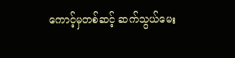ကောင့်မှတစ်ဆင့် ဆက်သွယ်မေး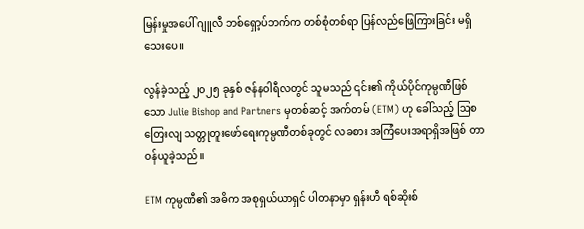မြန်းမှုအပေါ် ဂျူလီ ဘစ်ရှော့ပ်ဘက်က တစ်စုံတစ်ရာ ပြန်လည်ဖြေကြားခြင်း မရှိသေးပေ။

လွန်ခဲ့သည့် ၂၀၂၅ ခုနှစ် ဇန်နဝါရီလတွင် သူမသည် ၎င်း၏ ကိုယ်ပိုင်ကုမ္ပဏီဖြစ်သော Julie Bishop and Partners မှတစ်ဆင့် အက်တမ် (ETM) ဟု ခေါ်သည့် ဩစတြေးလျ သတ္တုတူးဖော်ရေးကုမ္ပဏီတစ်ခုတွင် လခစား အကြံပေးအရာရှိအဖြစ် တာဝန်ယူခဲ့သည်။

ETM ကုမ္ပဏီ၏ အဓိက အစုရှယ်ယာရှင် ပါတနာမှာ ရှန်းဟီ ရစ်ဆိုးစ်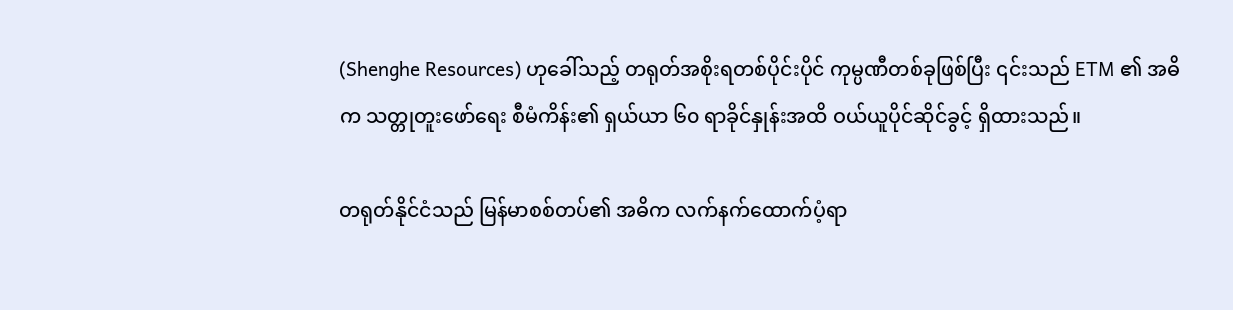(Shenghe Resources) ဟုခေါ်သည့် တရုတ်အစိုးရတစ်ပိုင်းပိုင် ကုမ္ပဏီတစ်ခုဖြစ်ပြီး ၎င်းသည် ETM ၏ အဓိက သတ္တုတူးဖော်ရေး စီမံကိန်း၏ ရှယ်ယာ ၆၀ ရာခိုင်နှုန်းအထိ ဝယ်ယူပိုင်ဆိုင်ခွင့် ရှိထားသည်။

တရုတ်နိုင်ငံသည် မြန်မာစစ်တပ်၏ အဓိက လက်နက်ထောက်ပံ့ရာ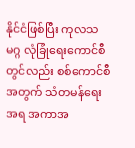နိုင်ငံဖြစ်ပြီး ကုလသမဂ္ဂ လုံခြုံရေးကောင်စီတွင်လည်း စစ်ကောင်စီအတွက် သံတမန်ရေးအရ အကာအ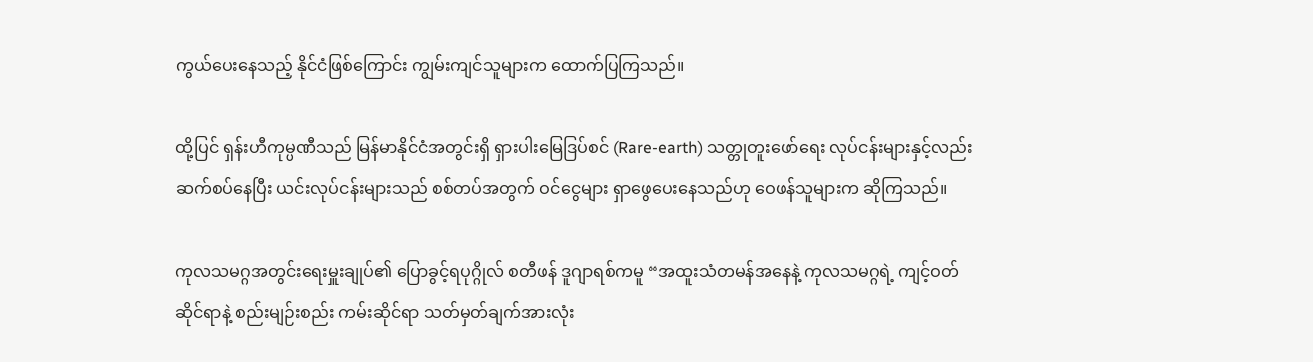ကွယ်ပေးနေသည့် နိုင်ငံဖြစ်ကြောင်း ကျွမ်းကျင်သူများက ထောက်ပြကြသည်။

ထို့ပြင် ရှန်းဟီကုမ္ပဏီသည် မြန်မာနိုင်ငံအတွင်းရှိ ရှားပါးမြေဒြပ်စင် (Rare-earth) သတ္တုတူးဖော်ရေး လုပ်ငန်းများနှင့်လည်း ဆက်စပ်နေပြီး ယင်းလုပ်ငန်းများသည် စစ်တပ်အတွက် ဝင်ငွေများ ရှာဖွေပေးနေသည်ဟု ဝေဖန်သူများက ဆိုကြသည်။

ကုလသမဂ္ဂအတွင်းရေးမှူးချုပ်၏ ပြောခွင့်ရပုဂ္ဂိုလ် စတီဖန် ဒူဂျာရစ်ကမူ “အထူးသံတမန်အနေနဲ့ ကုလသမဂ္ဂရဲ့ ကျင့်ဝတ်ဆိုင်ရာနဲ့ စည်းမျဉ်းစည်း ကမ်းဆိုင်ရာ သတ်မှတ်ချက်အားလုံး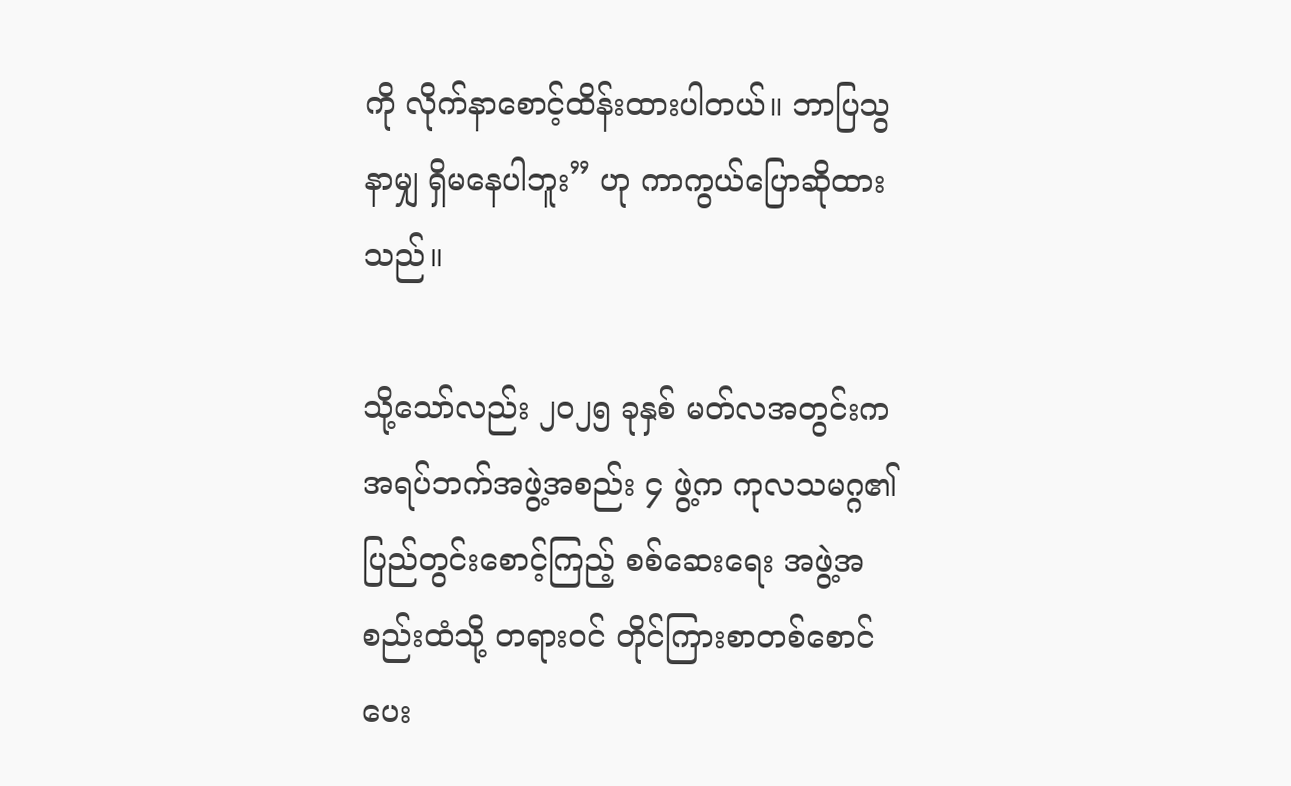ကို လိုက်နာစောင့်ထိန်းထားပါတယ်။ ဘာပြသွနာမျှ ရှိမနေပါဘူး” ဟု ကာကွယ်ပြောဆိုထားသည်။

သို့သော်လည်း ၂၀၂၅ ခုနှစ် မတ်လအတွင်းက အရပ်ဘက်အဖွဲ့အစည်း ၄ ဖွဲ့က ကုလသမဂ္ဂ၏ ပြည်တွင်းစောင့်ကြည့် စစ်ဆေးရေး အဖွဲ့အစည်းထံသို့ တရားဝင် တိုင်ကြားစာတစ်စောင် ပေး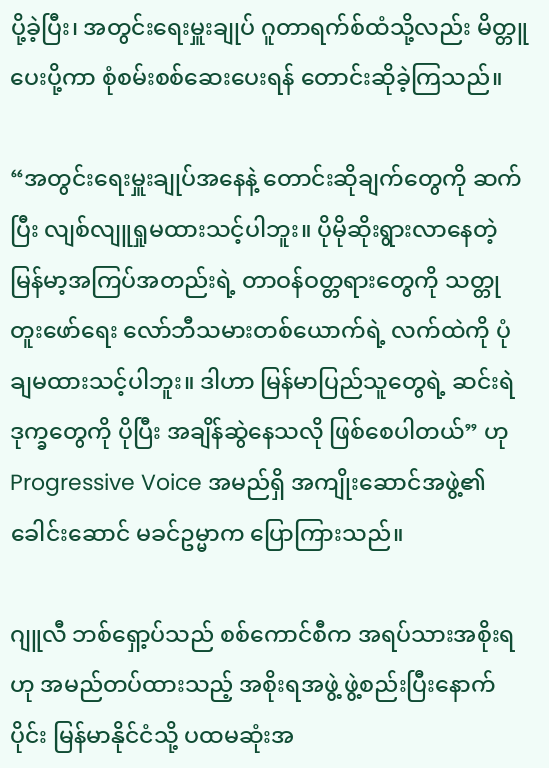ပို့ခဲ့ပြီး၊ အတွင်းရေးမှူးချုပ် ဂူတာရက်စ်ထံသို့လည်း မိတ္တူပေးပို့ကာ စုံစမ်းစစ်ဆေးပေးရန် တောင်းဆိုခဲ့ကြသည်။

“အတွင်းရေးမှူးချုပ်အနေနဲ့ တောင်းဆိုချက်တွေကို ဆက်ပြီး လျစ်လျူရှုမထားသင့်ပါဘူး။ ပိုမိုဆိုးရွားလာနေတဲ့ မြန်မာ့အကြပ်အတည်းရဲ့ တာဝန်ဝတ္တရားတွေကို သတ္တုတူးဖော်ရေး လော်ဘီသမားတစ်ယောက်ရဲ့ လက်ထဲကို ပုံချမထားသင့်ပါဘူး။ ဒါဟာ မြန်မာပြည်သူတွေရဲ့ ဆင်းရဲဒုက္ခတွေကို ပိုပြီး အချိန်ဆွဲနေသလို ဖြစ်စေပါတယ်” ဟု Progressive Voice အမည်ရှိ အကျိုးဆောင်အဖွဲ့၏ ခေါင်းဆောင် မခင်ဥမ္မာက ပြောကြားသည်။

ဂျူလီ ဘစ်ရှော့ပ်သည် စစ်ကောင်စီက အရပ်သားအစိုးရဟု အမည်တပ်ထားသည့် အစိုးရအဖွဲ့ ဖွဲ့စည်းပြီးနောက်ပိုင်း မြန်မာနိုင်ငံသို့ ပထမဆုံးအ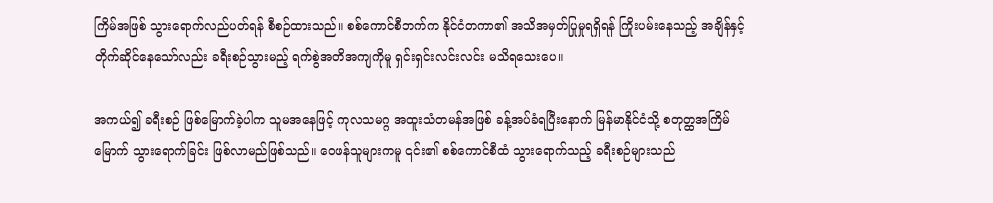ကြိမ်အဖြစ် သွားရောက်လည်ပတ်ရန် စီစဉ်ထားသည်။ စစ်ကောင်စီဘက်က နိုင်ငံတကာ၏ အသိအမှတ်ပြုမှုရရှိရန် ကြိုးပမ်းနေသည့် အချိန်နှင့် တိုက်ဆိုင်နေသော်လည်း ခရီးစဉ်သွားမည့် ရက်စွဲအတိအကျကိုမူ ရှင်းရှင်းလင်းလင်း မသိရသေးပေ။

အကယ်၍ ခရီးစဉ် ဖြစ်မြောက်ခဲ့ပါက သူမအနေဖြင့် ကုလသမဂ္ဂ အထူးသံတမန်အဖြစ် ခန့်အပ်ခံရပြီးနောက် မြန်မာနိုင်ငံသို့ စတုတ္ထအကြိမ်မြောက် သွားရောက်ခြင်း ဖြစ်လာမည်ဖြစ်သည်။ ဝေဖန်သူများကမူ ၎င်း၏ စစ်ကောင်စီထံ သွားရောက်သည့် ခရီးစဉ်များသည်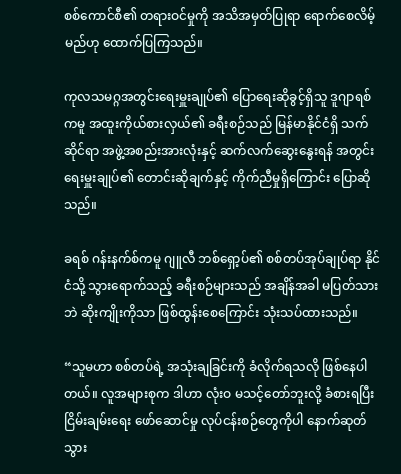စစ်ကောင်စီ၏ တရားဝင်မှုကို အသိအမှတ်ပြုရာ ရောက်စေလိမ့်မည်ဟု ထောက်ပြကြသည်။

ကုလသမဂ္ဂအတွင်းရေးမှူးချုပ်၏ ပြောရေးဆိုခွင့်ရှိသူ ဒူဂျာရစ်ကမူ အထူးကိုယ်စားလှယ်၏ ခရီးစဉ်သည် မြန်မာနိုင်ငံရှိ သက်ဆိုင်ရာ အဖွဲ့အစည်းအားလုံးနှင့် ဆက်လက်ဆွေးနွေးရန် အတွင်းရေးမှူးချုပ်၏ တောင်းဆိုချက်နှင့် ကိုက်ညီမှုရှိကြောင်း ပြောဆိုသည်။

ခရစ် ဂန်းနက်စ်ကမူ ဂျူလီ ဘစ်ရှော့ပ်၏ စစ်တပ်အုပ်ချုပ်ရာ နိုင်ငံသို့ သွားရောက်သည့် ခရီးစဉ်များသည် အချိန်အခါ မပြတ်သားဘဲ ဆိုးကျိုးကိုသာ ဖြစ်ထွန်းစေကြောင်း သုံးသပ်ထားသည်။

“သူမဟာ စစ်တပ်ရဲ့ အသုံးချခြင်းကို ခံလိုက်ရသလို ဖြစ်နေပါတယ်။ လူအများစုက ဒါဟာ လုံးဝ မသင့်တော်ဘူးလို့ ခံစားရပြီး ငြိမ်းချမ်းရေး ဖော်ဆောင်မှု လုပ်ငန်းစဉ်တွေကိုပါ နောက်ဆုတ်သွား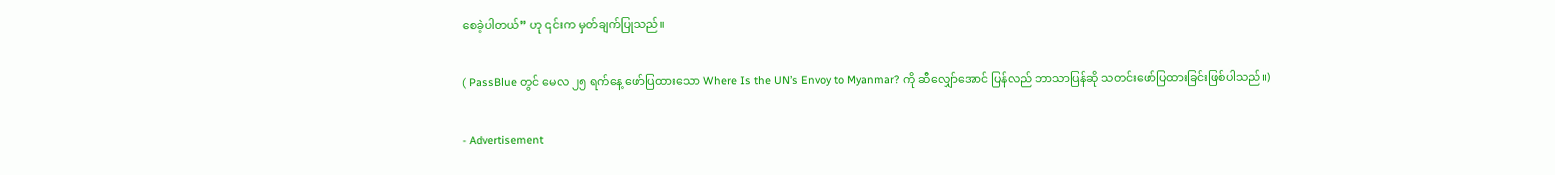စေခဲ့ပါတယ်” ဟု ၎င်းက မှတ်ချက်ပြုသည်။

( PassBlue တွင် မေလ ၂၅ ရက်နေ့ ဖော်ပြထားသော Where Is the UN’s Envoy to Myanmar? ကို ဆီလျှော်အောင် ပြန်လည် ဘာသာပြန်ဆို သတင်းဖော်ပြထားခြင်းဖြစ်ပါသည်။)

- Advertisement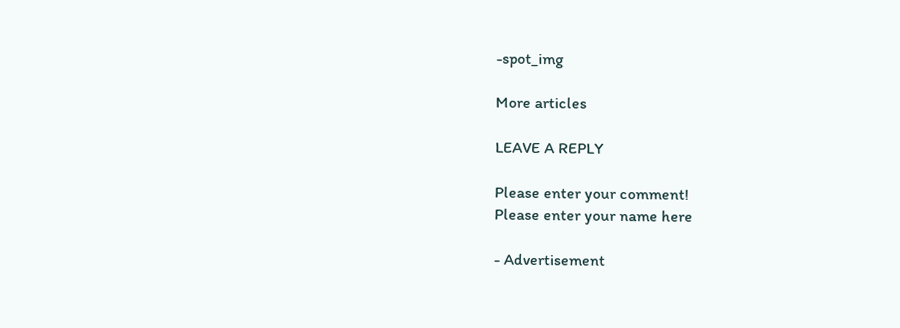-spot_img

More articles

LEAVE A REPLY

Please enter your comment!
Please enter your name here

- Advertisement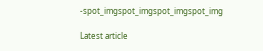-spot_imgspot_imgspot_imgspot_img

Latest article